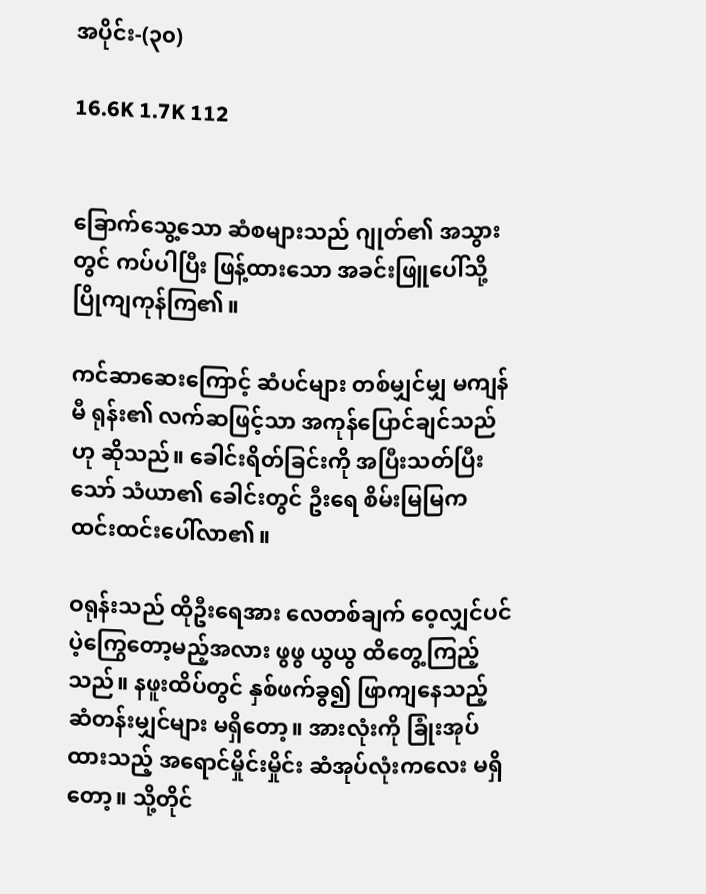အပိုင်း-(၃၀)

16.6K 1.7K 112


ခြောက်သွေ့သော ဆံစများသည် ဂျုတ်၏ အသွားတွင် ကပ်ပါပြီး ဖြန့်ထားသော အခင်းဖြူပေါ်သို့ ပြိုကျကုန်ကြ၏။

ကင်ဆာဆေးကြောင့် ဆံပင်များ တစ်မျှင်မျှ မကျန်မီ ရုန်း၏ လက်ဆဖြင့်သာ အကုန်ပြောင်ချင်သည်ဟု ဆိုသည်။ ခေါင်းရိတ်ခြင်းကို အပြီးသတ်ပြီးသော် သံယာ၏ ခေါင်းတွင် ဦးရေ စိမ်းမြမြက ထင်းထင်းပေါ်လာ၏။

ဝရုန်းသည် ထိုဦးရေအား လေတစ်ချက် ဝေ့လျှင်ပင် ပဲ့ကြွေတော့မည့်အလား ဖွဖွ ယွယွ ထိတွေ့ကြည့်သည်။ နဖူးထိပ်တွင် နှစ်ဖက်ခွ၍ ဖြာကျနေသည့် ဆံတန်းမျှင်များ မရှိတော့။ အားလုံးကို ခြုံးအုပ်ထားသည့် အရောင်မှိုင်းမှိုင်း ဆံအုပ်လုံးကလေး မရှိတော့။ သို့တိုင်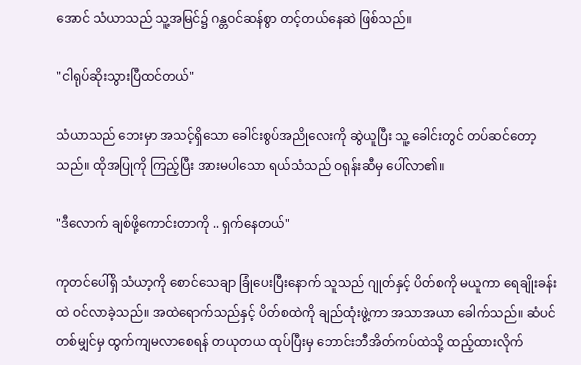အောင် သံယာသည် သူ့အမြင်၌ ဂန္တဝင်ဆန်စွာ တင့်တယ်နေဆဲ ဖြစ်သည်။

"ငါရုပ်ဆိုးသွားပြီထင်တယ်"

သံယာသည် ဘေးမှာ အသင့်ရှိသော ခေါင်းစွပ်အညိုလေးကို ဆွဲယူပြီး သူ့ ခေါင်းတွင် တပ်ဆင်တော့သည်။ ထိုအပြုကို ကြည့်ပြီး အားမပါသော ရယ်သံသည် ဝရုန်းဆီမှ ပေါ်လာ၏။

"ဒီလောက် ချစ်ဖို့ကောင်းတာကို .. ရှက်နေတယ်"

ကုတင်ပေါ်ရှိ သံယာ့ကို စောင်သေချာ ခြုံပေးပြီးနောက် သူသည် ဂျုတ်နှင့် ပိတ်စကို မယူကာ ရေချိုးခန်းထဲ ဝင်လာခဲ့သည်။ အထဲရောက်သည်နှင့် ပိတ်စထဲကို ချည်ထုံးဖွဲ့ကာ အသာအယာ ခေါက်သည်။ ဆံပင် တစ်မျှင်မှ ထွက်ကျမလာစေရန် တယုတယ ထုပ်ပြီးမှ ဘောင်းဘီအိတ်ကပ်ထဲသို့ ထည့်ထားလိုက်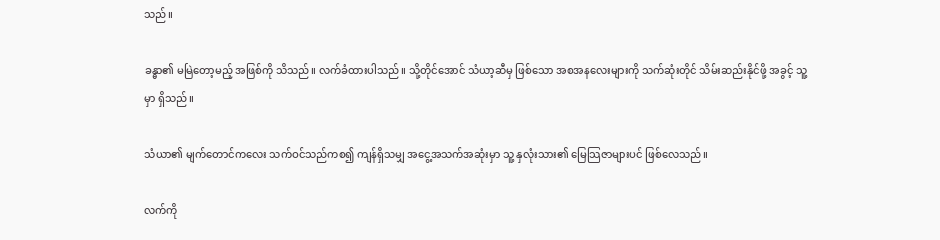သည်။

ခန္ဓာ၏ မမြဲတော့မည့် အဖြစ်ကို သိသည်။ လက်ခံထားပါသည်။ သို့တိုင်အောင် သံယာ့ဆီမှ ဖြစ်သော အစအနလေးများကို သက်ဆုံးတိုင် သိမ်းဆည်းနိုင်ဖို့ အခွင့် သူ့မှာ ရှိသည်။

သံယာ၏ မျက်တောင်ကလေး သက်ဝင်သည်ကစ၍ ကျန်ရှိသမျှ အငွေ့အသက်အဆုံးမှာ သူ့ နှလုံးသား၏ မြေသြဇာများပင် ဖြစ်လေသည်။

လက်ကို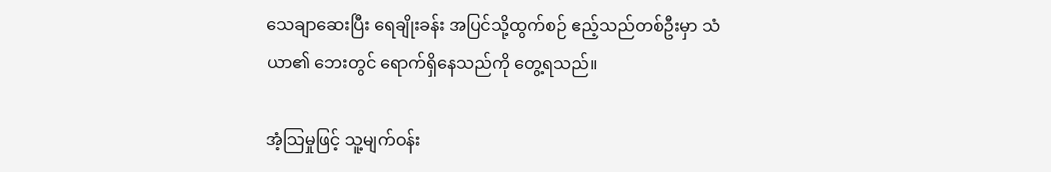သေချာဆေးပြီး ရေချိုးခန်း အပြင်သို့ထွက်စဉ် ဧည့်သည်တစ်ဦးမှာ သံယာ၏ ဘေးတွင် ရောက်ရှိနေသည်ကို တွေ့ရသည်။

အံ့သြမှုဖြင့် သူ့မျက်ဝန်း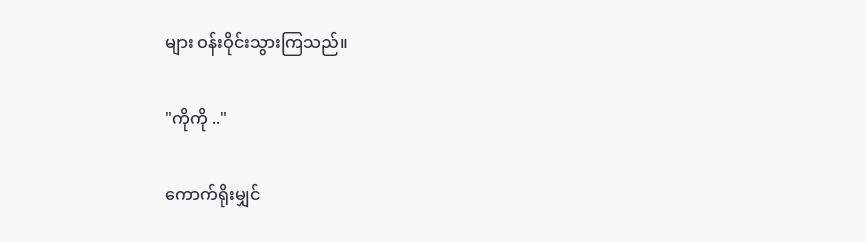များ ဝန်းဝိုင်းသွားကြသည်။

"ကိုကို .."

ကောက်ရိုးမျှင်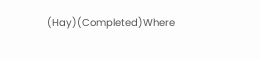(Hay)(Completed)Where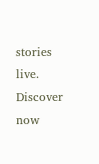stories live. Discover now